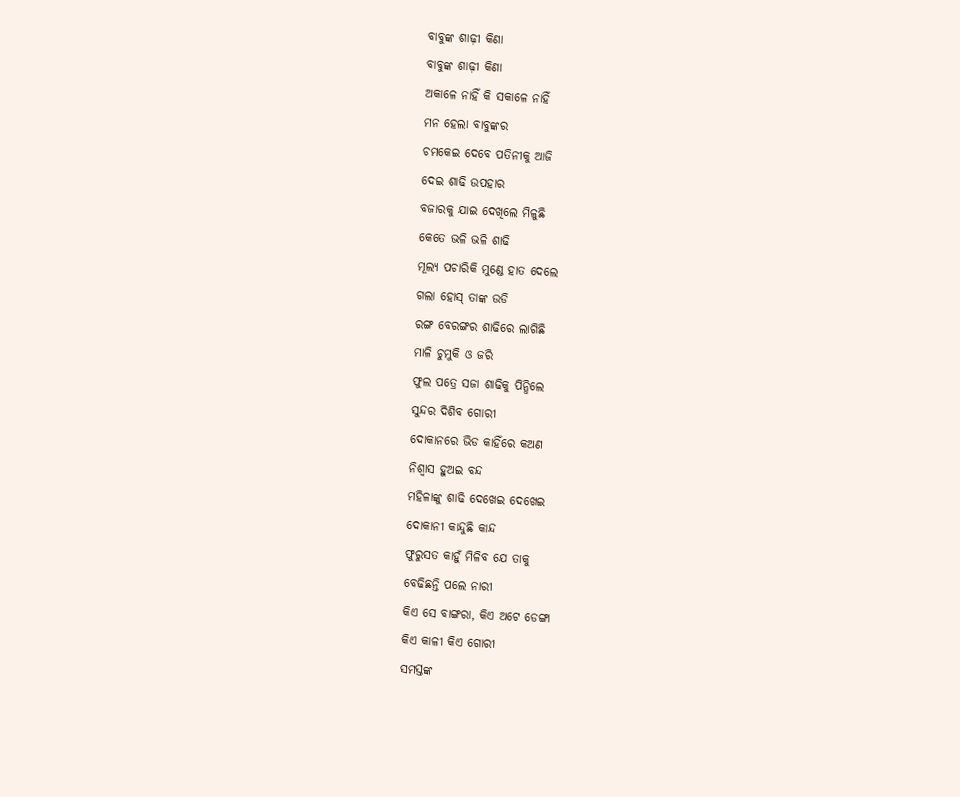ବାବୁଙ୍କ ଶାଢ଼ୀ କିଣା
ବାବୁଙ୍କ ଶାଢ଼ୀ କିଣା
ଅକାଳେ ନାହିଁ କି ସକାଳେ ନାହିଁ
ମନ ହେଲା ବାବୁଙ୍କର
ଚମକେଇ ଦେବେ ପତିନୀକୁ ଆଜି
ଦେଇ ଶାଢି ଉପହାର
ବଜାରକୁ ଯାଇ ଦେଖିଲେ ମିଳୁଛି
କେତେ ଭଳି ଭଳି ଶାଢି
ମୂଲ୍ୟ ପଚାରିକି ମୁଣ୍ଡେ ହାତ ଦେଲେ
ଗଲା ହୋସ୍ ତାଙ୍କ ଉଡି
ରଙ୍ଗ ବେରଙ୍ଗର ଶାଢିରେ ଲାଗିଛି
ମାଳି ଚୁମୁକି ଓ ଜରି
ଫୁଲ ପତ୍ରେ ସଜା ଶାଢିକୁ ପିନ୍ଧିଲେ
ସୁନ୍ଦର ଦିଶିବ ଗୋରୀ
ଦୋକାନରେ ଭିଡ କାହିଁରେ କଅଣ
ନିଶ୍ୱାସ ହୁଅଇ ବନ୍ଦ
ମହିଳାଙ୍କୁ ଶାଢି ଦେଖେଇ ଦେଖେଇ
ଦୋକାନୀ କାନ୍ଦୁଛି କାନ୍ଦ
ଫୁରୁସତ କାହୁଁ ମିଳିବ ଯେ ତାକୁ
ବେଢିଛନ୍ତି ପଲେ ନାରୀ
କିଏ ସେ ବାଙ୍ଗରା, କିଏ ଅଟେ ଡେଙ୍ଗା
କିଏ କାଳୀ କିଏ ଗୋରୀ
ସମସ୍ତଙ୍କ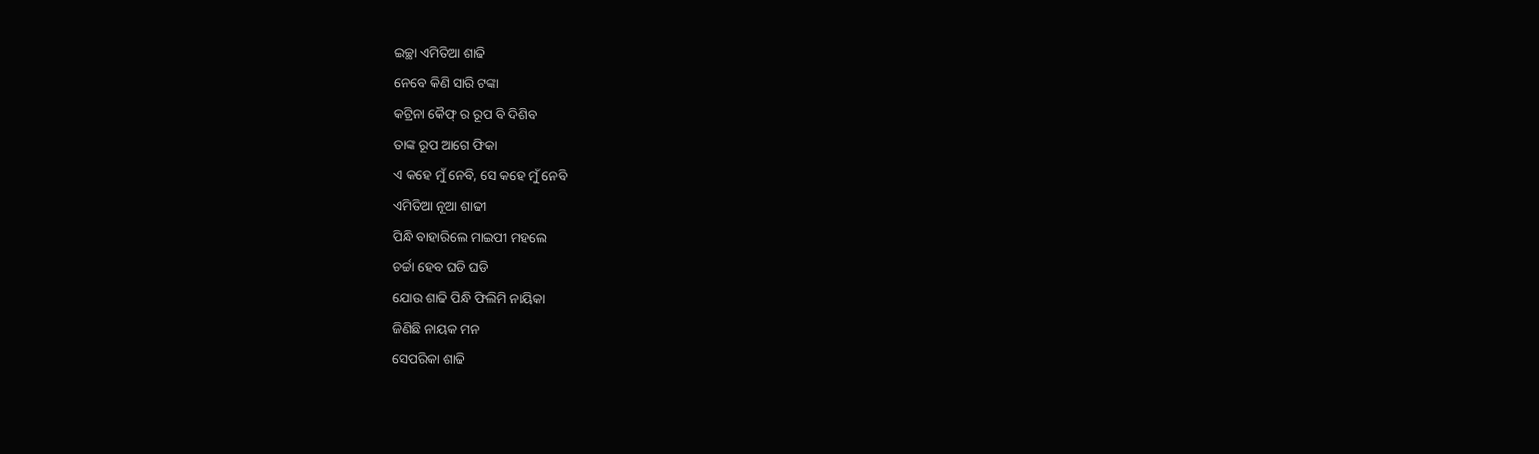ଇଚ୍ଛା ଏମିତିଆ ଶାଢି
ନେବେ କିଣି ସାରି ଟଙ୍କା
କଟ୍ରିନା କୈଫ୍ ର ରୂପ ବି ଦିଶିବ
ତାଙ୍କ ରୂପ ଆଗେ ଫିକା
ଏ କହେ ମୁଁ ନେବି, ସେ କହେ ମୁଁ ନେବି
ଏମିତିଆ ନୂଆ ଶାଢୀ
ପିନ୍ଧି ବାହାରିଲେ ମାଇପୀ ମହଲେ
ଚର୍ଚ୍ଚା ହେବ ଘଡି ଘଡି
ଯୋଉ ଶାଢି ପିନ୍ଧି ଫିଲିମି ନାୟିକା
ଜିଣିଛି ନାୟକ ମନ
ସେପରିକା ଶାଢି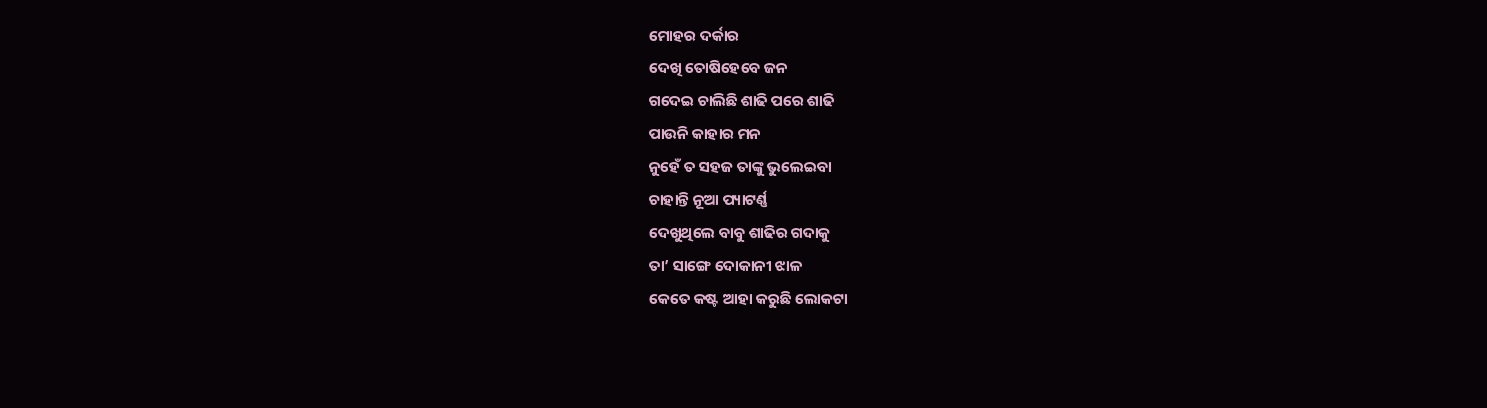ମୋହର ଦର୍କାର
ଦେଖି ତୋଷିହେବେ ଜନ
ଗଦେଇ ଚାଲିଛି ଶାଢି ପରେ ଶାଢି
ପାଉନି କାହାର ମନ
ନୁହେଁ ତ ସହଜ ତାଙ୍କୁ ଭୁଲେଇବା
ଚାହାନ୍ତି ନୂଆ ପ୍ୟାଟର୍ଣ୍ଣ
ଦେଖୁଥିଲେ ବାବୁ ଶାଢିର ଗଦାକୁ
ତା’ ସାଙ୍ଗେ ଦୋକାନୀ ଝାଳ
କେତେ କଷ୍ଟ ଆହା କରୁଛି ଲୋକଟା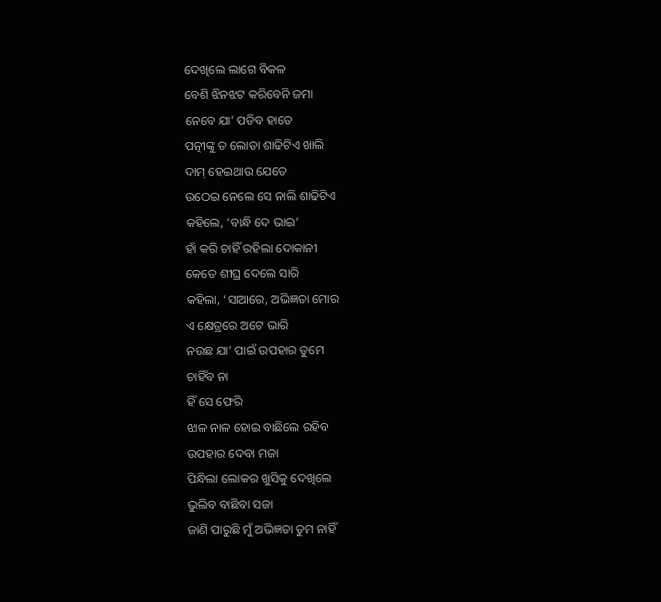ଦେଖିଲେ ଲାଗେ ବିକଳ
ବେଶି ଝିନଝଟ କରିବେନି ଜମା
ନେବେ ଯା’ ପଡିବ ହାତେ
ପତ୍ନୀଙ୍କୁ ତ ଲୋଡା ଶାଢିଟିଏ ଖାଲି
ଦାମ୍ ହେଇଥାଉ ଯେତେ
ଉଠେଇ ନେଲେ ସେ ନାଲି ଶାଢିଟିଏ
କହିଲେ, ‘ବାନ୍ଧି ଦେ ଭାଇ’
ହାଁ କରି ଚାହିଁ ରହିଲା ଦୋକାନୀ
କେତେ ଶୀଘ୍ର ଦେଲେ ସାରି
କହିଲା, ‘ସାଆରେ, ଅଭିଜ୍ଞତା ମୋର
ଏ କ୍ଷେତ୍ରରେ ଅଟେ ଭାରି
ନଉଛ ଯା’ ପାଇଁ ଉପହାର ତୁମେ
ଚାହିଁବ ନା
ହିଁ ସେ ଫେରି
ଝାଳ ନାଳ ହୋଇ ବାଛିଲେ ରହିବ
ଉପହାର ଦେବା ମଜା
ପିନ୍ଧିଲା ଲୋକର ଖୁସିକୁ ଦେଖିଲେ
ଭୁଲିବ ବାଛିବା ସଜା
ଜାଣି ପାରୁଛି ମୁଁ ଅଭିଜ୍ଞତା ତୁମ ନାହିଁ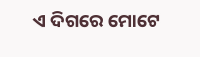ଏ ଦିଗରେ ମୋଟେ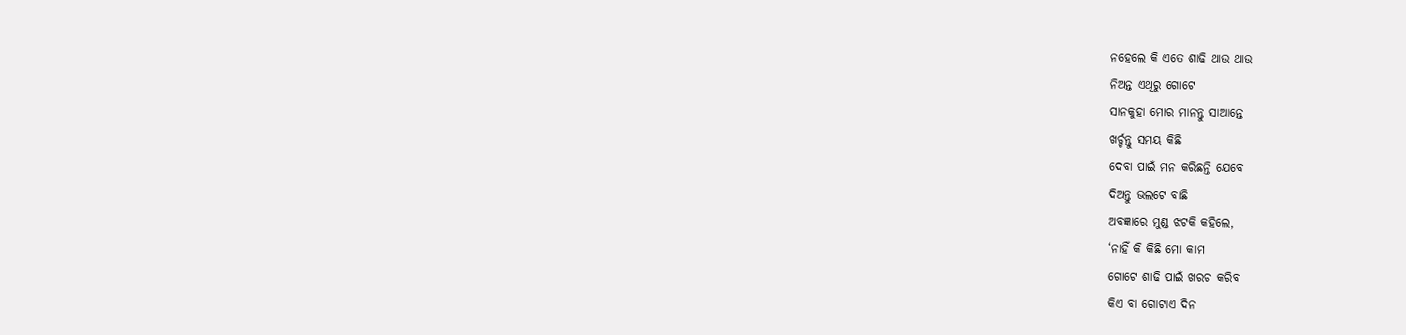ନହେଲେ କି ଏତେ ଶାଢି ଥାଉ ଥାଉ
ନିଅନ୍ତ ଏଥିରୁ ଗୋଟେ
ସାନକୁହା ମୋର ମାନନ୍ତୁ ସାଆନ୍ତେ
ଖର୍ଚ୍ଚନ୍ତୁ ସମୟ କିଛି
ଦେବା ପାଇଁ ମନ କରିଛନ୍ତି ଯେବେ
ଦିଅନ୍ତୁ ଭଲଟେ ବାଛି
ଅବଜ୍ଞାରେ ମୁଣ୍ଡ ଝଟକି କହିଲେ,
‘ନାହିଁ କି କିଛି ମୋ କାମ
ଗୋଟେ ଶାଢି ପାଇଁ ଖରଚ କରିବ
କିଏ ବା ଗୋଟାଏ ଦିନ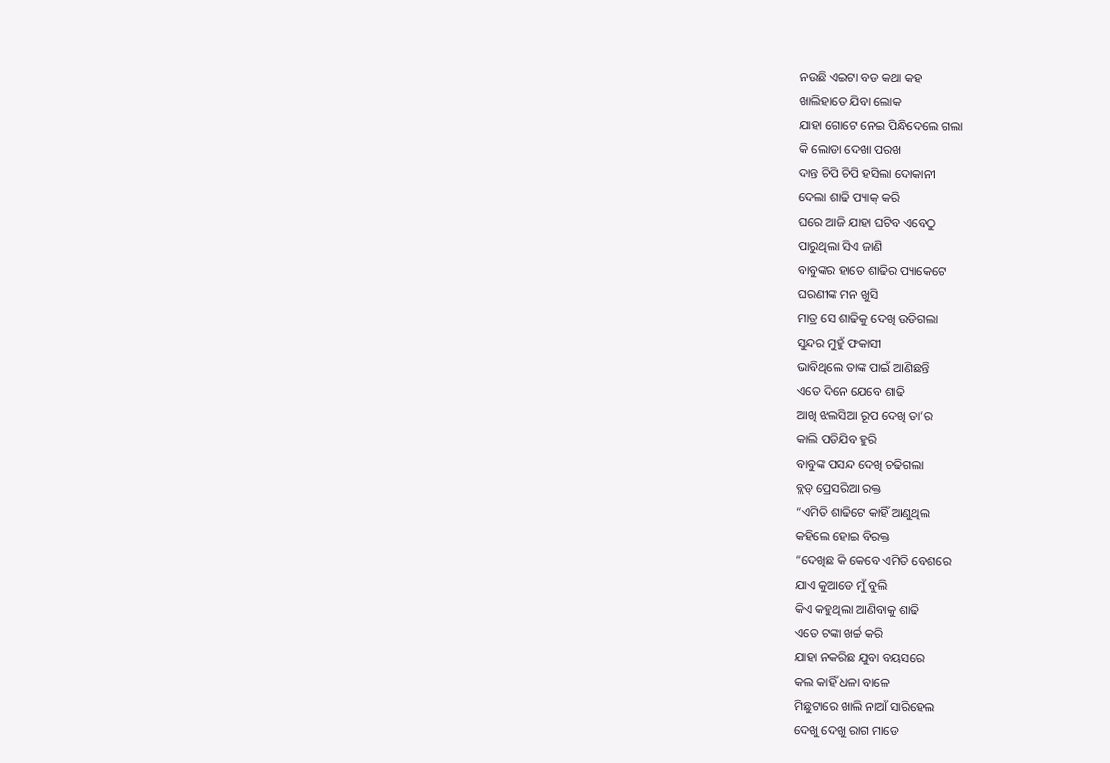ନଉଛି ଏଇଟା ବଡ କଥା କହ
ଖାଲିହାତେ ଯିବା ଲୋକ
ଯାହା ଗୋଟେ ନେଇ ପିନ୍ଧିଦେଲେ ଗଲା
କି ଲୋଡା ଦେଖା ପରଖ
ଦାନ୍ତ ଚିପି ଚିପି ହସିଲା ଦୋକାନୀ
ଦେଲା ଶାଢି ପ୍ୟାକ୍ କରି
ଘରେ ଆଜି ଯାହା ଘଟିବ ଏବେଠୁ
ପାରୁଥିଲା ସିଏ ଜାଣି
ବାବୁଙ୍କର ହାତେ ଶାଢିର ପ୍ୟାକେଟେ
ଘରଣୀଙ୍କ ମନ ଖୁସି
ମାତ୍ର ସେ ଶାଢିକୁ ଦେଖି ଉଡିଗଲା
ସୁନ୍ଦର ମୁହୁଁ ଫକାସୀ
ଭାବିଥିଲେ ତାଙ୍କ ପାଇଁ ଆଣିଛନ୍ତି
ଏତେ ଦିନେ ଯେବେ ଶାଢି
ଆଖି ଝଲସିଆ ରୂପ ଦେଖି ତା’ର
କାଲି ପଡିଯିବ ହୁରି
ବାବୁଙ୍କ ପସନ୍ଦ ଦେଖି ଚଢିଗଲା
ବ୍ଲଡ୍ ପ୍ରେସରିଆ ରକ୍ତ
“ଏମିତି ଶାଢିଟେ କାହିଁ ଆଣୁଥିଲ
କହିଲେ ହୋଇ ବିରକ୍ତ
“ଦେଖିଛ କି କେବେ ଏମିତି ବେଶରେ
ଯାଏ କୁଆଡେ ମୁଁ ବୁଲି
କିଏ କହୁଥିଲା ଆଣିବାକୁ ଶାଢି
ଏତେ ଟଙ୍କା ଖର୍ଚ୍ଚ କରି
ଯାହା ନକରିଛ ଯୁବା ବୟସରେ
କଲ କାହିଁ ଧଳା ବାଳେ
ମିଛୁଟାରେ ଖାଲି ନାଆଁ ସାରିହେଲ
ଦେଖୁ ଦେଖୁ ରାଗ ମାଡେ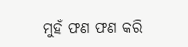ମୁହଁ ଫଣ ଫଣ କରି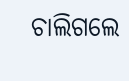ଚାଲିଗଲେ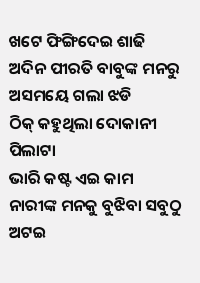ଖଟେ ଫିଙ୍ଗିଦେଇ ଶାଢି
ଅଦିନ ପୀରତି ବାବୁଙ୍କ ମନରୁ
ଅସମୟେ ଗଲା ଝଡି
ଠିକ୍ କହୁଥିଲା ଦୋକାନୀ ପିଲାଟା
ଭାରି କଷ୍ଟ ଏଇ କାମ
ନାରୀଙ୍କ ମନକୁ ବୁଝିବା ସବୁଠୁ
ଅଟଇ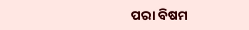ପରା ବିଷମ